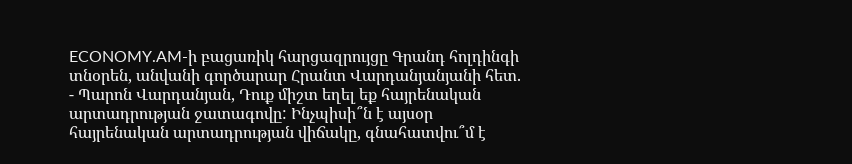ECONOMY.AM-ի բացառիկ հարցազրույցը Գրանդ հոլդինգի տնօրեն, անվանի գործարար Հրանտ Վարդանյանյանի հետ.
- Պարոն Վարդանյան, Դուք միշտ եղել եք հայրենական արտադրության ջատագովը: Ինչպիսի՞ն է այսօր հայրենական արտադրության վիճակը, գնահատվու՞մ է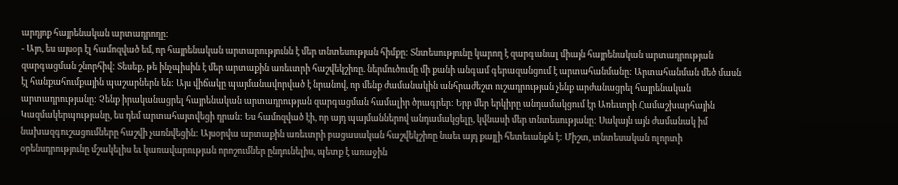արդյոք հայրենական արտադրողը:
- Այո, ես այսօր էլ համոզված եմ, որ հայրենական արտարությունն է մեր տնտեսության հիմքը: Տնտեսությունը կարող է զարգանալ միայն հայրենական արտադրության զարգացման շնորհիվ: Տեսեք, թե ինչպիսին է մեր արտաքին առեւտրի հաշվեկշիռը. ներմուծումը մի քանի անգամ գերազանցում է արտահանմանը: Արտահանման մեծ մասն էլ հանքահումքային պաշարներն են: Այս վիճակը պայմանավորված է նրանով, որ մենք ժամանակին անհրաժեշտ ուշադրության չենք արժանացրել հայրենական արտադրությանը: Չենք իրականացրել հայրենական արտադրության զարգացման համալիր ծրագրեր: Երբ մեր երկիրը անդամակցում էր Առեւտրի Համաշխարհային Կազմակերպությանը, ես դեմ արտահայտվեցի դրան: Ես համոզված էի, որ այդ պայմաններով անդամակցելը, կվնասի մեր տնտեսությանը: Սակայն այն ժամանակ իմ նախազգուշացումները հաշվի չառնվեցին: Այսօրվա արտաքին առեւտրի բացասական հաշվեկշիռը նաեւ այդ քայլի հետեւանքն է: Միշտ, տնտեսական ոլորտի օրենսդրությունը մշակելիս եւ կառավարության որոշումներ ընդունելիս, պետք է առաջին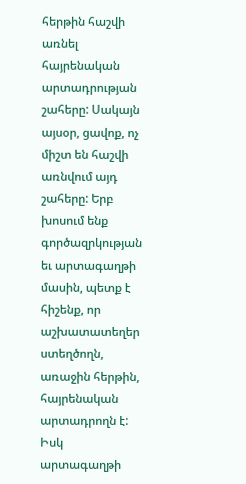հերթին հաշվի առնել հայրենական արտադրության շահերը: Սակայն այսօր, ցավոք, ոչ միշտ են հաշվի առնվում այդ շահերը: Երբ խոսում ենք գործազրկության եւ արտագաղթի մասին, պետք է հիշենք, որ աշխատատեղեր ստեղծողն, առաջին հերթին, հայրենական արտադրողն է: Իսկ արտագաղթի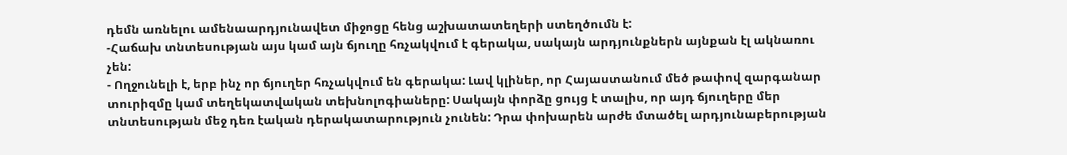դեմն առնելու ամենաարդյունավետ միջոցը հենց աշխատատեղերի ստեղծումն է:
-Հաճախ տնտեսության այս կամ այն ճյուղը հռչակվում է գերակա, սակայն արդյունքներն այնքան էլ ակնառու չեն:
- Ողջունելի է, երբ ինչ որ ճյուղեր հռչակվում են գերակա: Լավ կլիներ, որ Հայաստանում մեծ թափով զարգանար տուրիզմը կամ տեղեկատվական տեխնոլոգիաները: Սակայն փորձը ցույց է տալիս, որ այդ ճյուղերը մեր տնտեսության մեջ դեռ էական դերակատարություն չունեն: Դրա փոխարեն արժե մտածել արդյունաբերության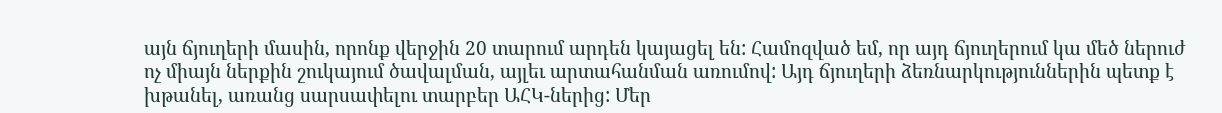այն ճյուղերի մասին, որոնք վերջին 20 տարում արդեն կայացել են: Համոզված եմ, որ այդ ճյուղերում կա մեծ ներուժ ոչ միայն ներքին շուկայում ծավալման, այլեւ արտահանման առումով: Այդ ճյուղերի ձեռնարկություններին պետք է խթանել, առանց սարսափելու տարբեր ԱՀԿ-ներից: Մեր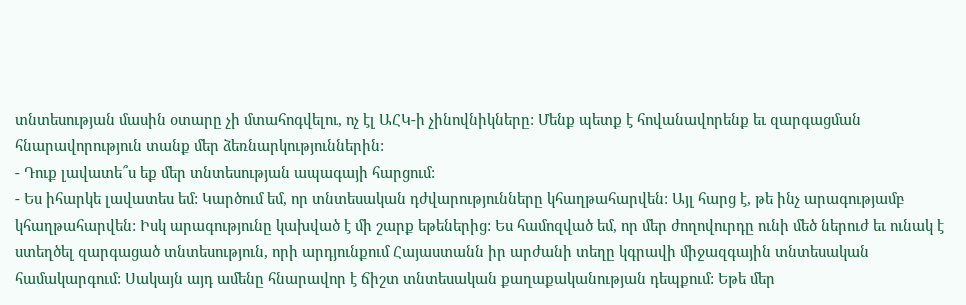տնտեսության մասին օտարը չի մտահոգվելու, ոչ էլ ԱՀԿ-ի չինովնիկները: Մենք պետք է հովանավորենք եւ զարգացման հնարավորություն տանք մեր ձեռնարկություններին:
- Դուք լավատե՞ս եք մեր տնտեսության ապագայի հարցում:
- Ես իհարկե լավատես եմ: Կարծում եմ, որ տնտեսական դժվարությունները կհաղթահարվեն: Այլ հարց է, թե ինչ արագությամբ կհաղթահարվեն: Իսկ արագությունը կախված է մի շարք եթեներից: Ես համոզված եմ, որ մեր ժողովուրդը ունի մեծ ներուժ եւ ունակ է ստեղծել զարգացած տնտեսություն, որի արդյունքում Հայաստանն իր արժանի տեղը կգրավի միջազգային տնտեսական համակարգում: Սակայն այդ ամենը հնարավոր է ճիշտ տնտեսական քաղաքականության դեպքում: Եթե մեր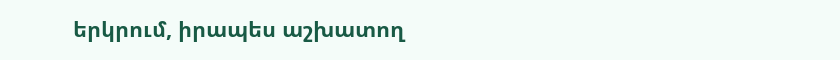երկրում, իրապես աշխատող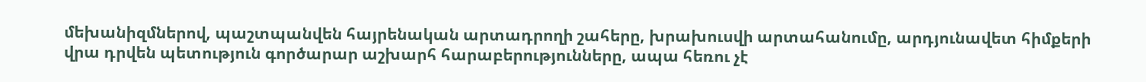մեխանիզմներով, պաշտպանվեն հայրենական արտադրողի շահերը, խրախուսվի արտահանումը, արդյունավետ հիմքերի վրա դրվեն պետություն գործարար աշխարհ հարաբերությունները, ապա հեռու չէ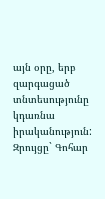այն օրը, երբ զարգացած տնտեսությունը կդառնա իրականություն:
Զրույցը` Գոհար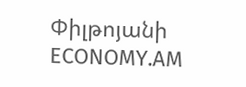Փիլթոյանի
ECONOMY.AM